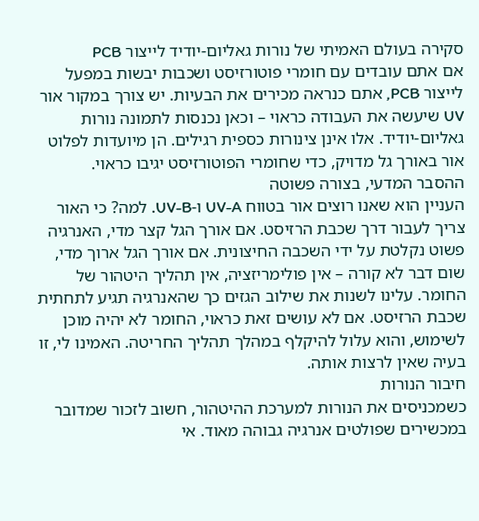סקירה בעולם האמיתי של נורות גאליום-יודיד לייצור PCB
אם אתם עובדים עם חומרי פוטורזיסט ושכבות יבשות במפעל לייצור PCB, אתם כנראה מכירים את הבעיות. יש צורך במקור אור UV שיעשה את העבודה כראוי – וכאן נכנסות לתמונה נורות גאליום-יודיד. אלו אינן צינורות כספית רגילים. הן מיועדות לפלוט אור באורך גל מדויק, כדי שחומרי הפוטורזיסט יגיבו כראוי.
ההסבר המדעי, בצורה פשוטה
העניין הוא שאנו רוצים אור בטווח UV-A ו-UV-B. למה? כי האור צריך לעבור דרך שכבת הרזיסט. אם אורך הגל קצר מדי, האנרגיה פשוט נקלטת על ידי השכבה החיצונית. אם אורך הגל ארוך מדי, שום דבר לא קורה – אין פולימריזציה, אין תהליך היטהור של החומר. עלינו לשנות את שילוב הגזים כך שהאנרגיה תגיע לתחתית שכבת הרזיסט. אם לא עושים זאת כראוי, החומר לא יהיה מוכן לשימוש, והוא עלול להיקלף במהלך תהליך החריטה. האמינו לי, זו בעיה שאין לרצות אותה.
חיבור הנורות
כשמכניסים את הנורות למערכת ההיטהור, חשוב לזכור שמדובר במכשירים שפולטים אנרגיה גבוהה מאוד. אי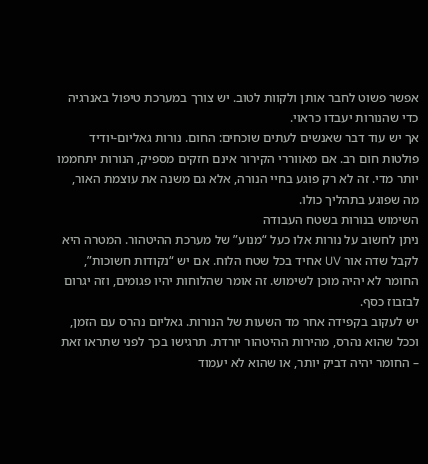אפשר פשוט לחבר אותן ולקוות לטוב. יש צורך במערכת טיפול באנרגיה כדי שהנורות יעבדו כראוי.
אך יש עוד דבר שאנשים לעתים שוכחים: החום. נורות גאליום-יודיד פולטות חום רב. אם מאווררי הקירור אינם חזקים מספיק, הנורות יתחממו יותר מדי. זה לא רק פוגע בחיי הנורה, אלא גם משנה את עוצמת האור, מה שפוגע בתהליך כולו.
השימוש בנורות בשטח העבודה
ניתן לחשוב על נורות אלו כעל “מנוע” של מערכת ההיטהור. המטרה היא לקבל שדה אור UV אחיד בכל שטח הלוח. אם יש “נקודות חשוכות”, החומר לא יהיה מוכן לשימוש. זה אומר שהלוחות יהיו פגומים, וזה יגרום לבזבוז כסף.
יש לעקוב בקפידה אחר מד השעות של הנורות. גאליום נהרס עם הזמן, וככל שהוא נהרס, מהירות ההיטהור יורדת. תרגישו בכך לפני שתראו זאת – החומר יהיה דביק יותר, או שהוא לא יעמוד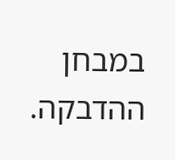במבחן ההדבקה.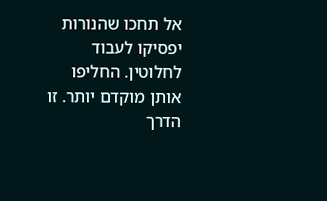אל תחכו שהנורות יפסיקו לעבוד לחלוטין. החליפו אותן מוקדם יותר. זו הדרך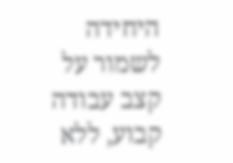היחידה לשמור על קצב עבודה קבוע, ללא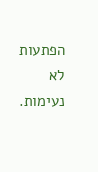הפתעות לא נעימות.